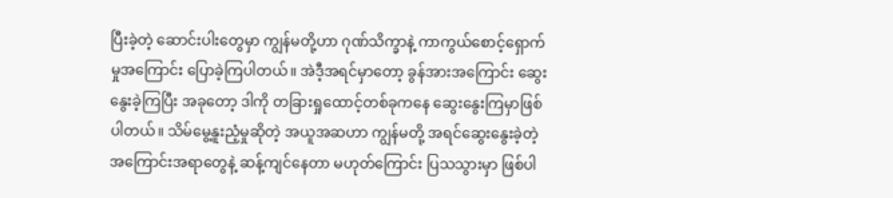ပြီးခဲ့တဲ့ ဆောင်းပါးတွေမှာ ကျွန်မတို့ဟာ ဂုဏ်သိက္ခာနဲ့ ကာကွယ်စောင့်ရှောက်မှုအကြောင်း ပြောခဲ့ကြပါတယ်။ အဲဒီ့အရင်မှာတော့ ခွန်အားအကြောင်း ဆွေးနွေးခဲ့ကြပြီး အခုတော့ ဒါကို တခြားရှုထောင့်တစ်ခုကနေ ဆွေးနွေးကြမှာဖြစ်ပါတယ်။ သိမ်မွေ့နူးညံ့မှုဆိုတဲ့ အယူအဆဟာ ကျွန်မတို့ အရင်ဆွေးနွေးခဲ့တဲ့ အကြောင်းအရာတွေနဲ့ ဆန့်ကျင်နေတာ မဟုတ်ကြောင်း ပြသသွားမှာ ဖြစ်ပါ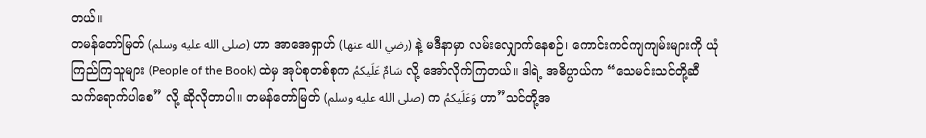တယ်။
တမန်တော်မြတ် (صلى الله عليه وسلم) ဟာ အာအေရှာဟ် (رضي الله عنها) နဲ့ မဒီနာမှာ လမ်းလျှောက်နေစဉ်၊ ကောင်းကင်ကျကျမ်းများကို ယုံကြည်ကြသူများ (People of the Book) ထဲမှ အုပ်စုတစ်စုက سَامٌ عَلَيكمُ လို့ အော်လိုက်ကြတယ်။ ဒါရဲ့ အဓိပ္ပာယ်က “သေမင်းသင်တို့ဆီ သက်ရောက်ပါစေ” လို့ ဆိုလိုတာပါ။ တမန်တော်မြတ် (صلى الله عليه وسلم) က وَعَلَيكمُ ဟာ”သင်တို့အ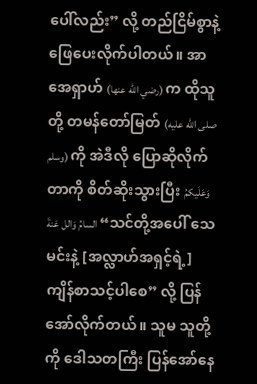ပေါ်လည်း” လို့ တည်ငြိမ်စွာနဲ့ ဖြေပေးလိုက်ပါတယ်။ အာအေရှာဟ် (رضي الله عنها) က ထိုသူတို့ တမန်တော်မြတ် (صلى الله عليه وسلم) ကို အဲဒီလို ပြောဆိုလိုက်တာကို စိတ်ဆိုးသွားပြီး وَعَلَيكمُ السامُ وَالل عَنةَ “သင်တို့အပေါ် သေမင်းနဲ့ [အလ္လာဟ်အရှင့်ရဲ့] ကျိန်စာသင့်ပါစေ” လို့ ပြန်အော်လိုက်တယ်။ သူမ သူတို့ကို ဒေါသတကြီး ပြန်အော်နေ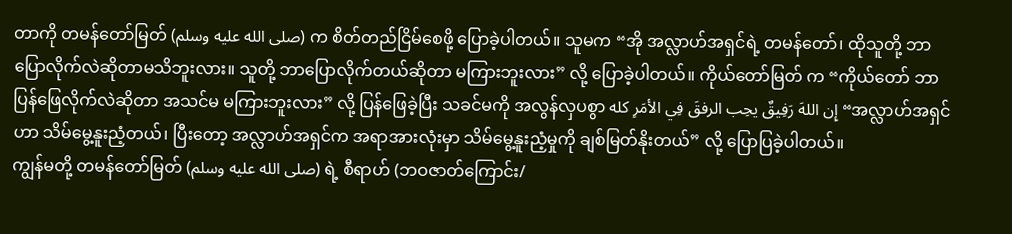တာကို တမန်တော်မြတ် (صلى الله عليه وسلم) က စိတ်တည်ငြိမ်စေဖို့ ပြောခဲ့ပါတယ်။ သူမက “အို အလ္လာဟ်အရှင်ရဲ့ တမန်တော်၊ ထိုသူတို့ ဘာပြောလိုက်လဲဆိုတာမသိဘူးလား။ သူတို့ ဘာပြောလိုက်တယ်ဆိုတာ မကြားဘူးလား” လို့ ပြောခဲ့ပါတယ်။ ကိုယ်တော်မြတ် က “ကိုယ်တော် ဘာပြန်ဖြေလိုက်လဲဆိုတာ အသင်မ မကြားဘူးလား” လို့ ပြန်ဖြေခဲ့ပြီး သခင်မကို အလွန်လှပစွာ إِن اللهَ رَفِيقٌ يحِب الرفقَ فِي الأمَرِ كله “အလ္လာဟ်အရှင်ဟာ သိမ်မွေ့နူးညံ့တယ်၊ ပြီးတော့ အလ္လာဟ်အရှင်က အရာအားလုံးမှာ သိမ်မွေ့နူးညံ့မှုကို ချစ်မြတ်နိုးတယ်” လို့ ပြောပြခဲ့ပါတယ်။
ကျွန်မတို့ တမန်တော်မြတ် (صلى الله عليه وسلم) ရဲ့ စီရာဟ် (ဘဝဇာတ်ကြောင်း/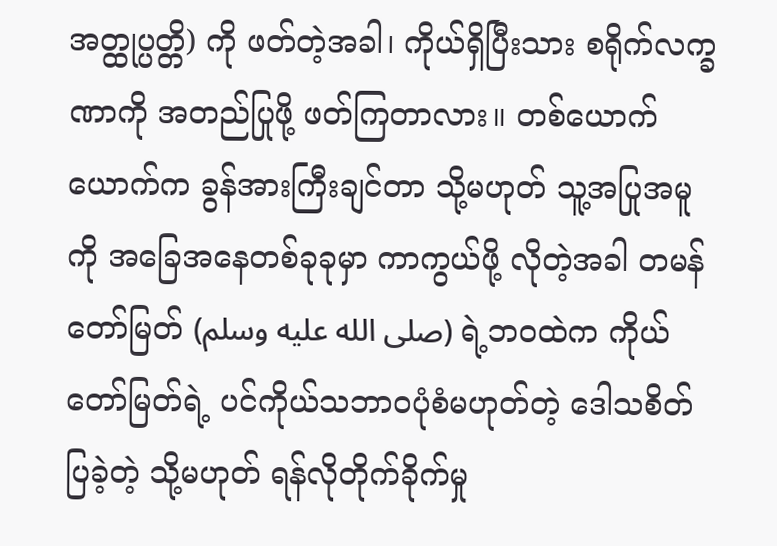အတ္ထုပ္ပတ္တိ) ကို ဖတ်တဲ့အခါ၊ ကိုယ်ရှိပြီးသား စရိုက်လက္ခဏာကို အတည်ပြုဖို့ ဖတ်ကြတာလား။ တစ်ယောက်ယောက်က ခွန်အားကြီးချင်တာ သို့မဟုတ် သူ့အပြုအမူကို အခြေအနေတစ်ခုခုမှာ ကာကွယ်ဖို့ လိုတဲ့အခါ တမန်တော်မြတ် (صلى الله عليه وسلم) ရဲ့ဘဝထဲက ကိုယ်တော်မြတ်ရဲ့ ပင်ကိုယ်သဘာဝပုံစံမဟုတ်တဲ့ ဒေါသစိတ်ပြခဲ့တဲ့ သို့မဟုတ် ရန်လိုတိုက်ခိုက်မှု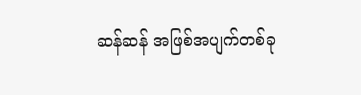ဆန်ဆန် အဖြစ်အပျက်တစ်ခု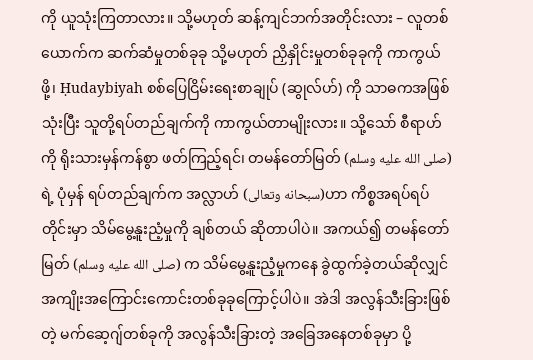ကို ယူသုံးကြတာလား။ သို့မဟုတ် ဆန့်ကျင်ဘက်အတိုင်းလား – လူတစ်ယောက်က ဆက်ဆံမှုတစ်ခုခု သို့မဟုတ် ညှိနှိုင်းမှုတစ်ခုခုကို ကာကွယ်ဖို့၊ Ḥudaybiyah စစ်ပြေငြိမ်းရေးစာချုပ် (ဆွုလ်ဟ်) ကို သာဓကအဖြစ် သုံးပြီး သူတို့ရပ်တည်ချက်ကို ကာကွယ်တာမျိုးလား။ သို့သော် စီရာဟ်ကို ရိုးသားမှန်ကန်စွာ ဖတ်ကြည့်ရင်၊ တမန်တော်မြတ် (صلى الله عليه وسلم) ရဲ့ ပုံမှန် ရပ်တည်ချက်က အလ္လာဟ် (سبحانه وتعالى)ဟာ ကိစ္စအရပ်ရပ်တိုင်းမှာ သိမ်မွေ့နူးညံ့မှုကို ချစ်တယ် ဆိုတာပါပဲ။ အကယ်၍ တမန်တော်မြတ် (صلى الله عليه وسلم) က သိမ်မွေ့နူးညံ့မှုကနေ ခွဲထွက်ခဲ့တယ်ဆိုလျှင် အကျိုးအကြောင်းကောင်းတစ်ခုခုကြောင့်ပါပဲ။ အဲဒါ အလွန်သီးခြားဖြစ်တဲ့ မက်ဆေ့ဂျ်တစ်ခုကို အလွန်သီးခြားတဲ့ အခြေအနေတစ်ခုမှာ ပို့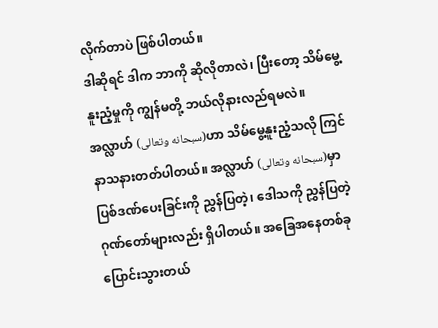လိုက်တာပဲ ဖြစ်ပါတယ်။
ဒါဆိုရင် ဒါက ဘာကို ဆိုလိုတာလဲ၊ ပြီးတော့ သိမ်မွေ့နူးညံ့မှုကို ကျွန်မတို့ ဘယ်လိုနားလည်ရမလဲ။ အလ္လာဟ် (سبحانه وتعالى)ဟာ သိမ်မွေ့နူးညံ့သလို ကြင်နာသနားတတ်ပါတယ်။ အလ္လာဟ် (سبحانه وتعالى)မှာ ပြစ်ဒဏ်ပေးခြင်းကို ညွှန်ပြတဲ့၊ ဒေါသကို ညွှန်ပြတဲ့ ဂုဏ်တော်များလည်း ရှိပါတယ်။ အခြေအနေတစ်ခု ပြောင်းသွားတယ်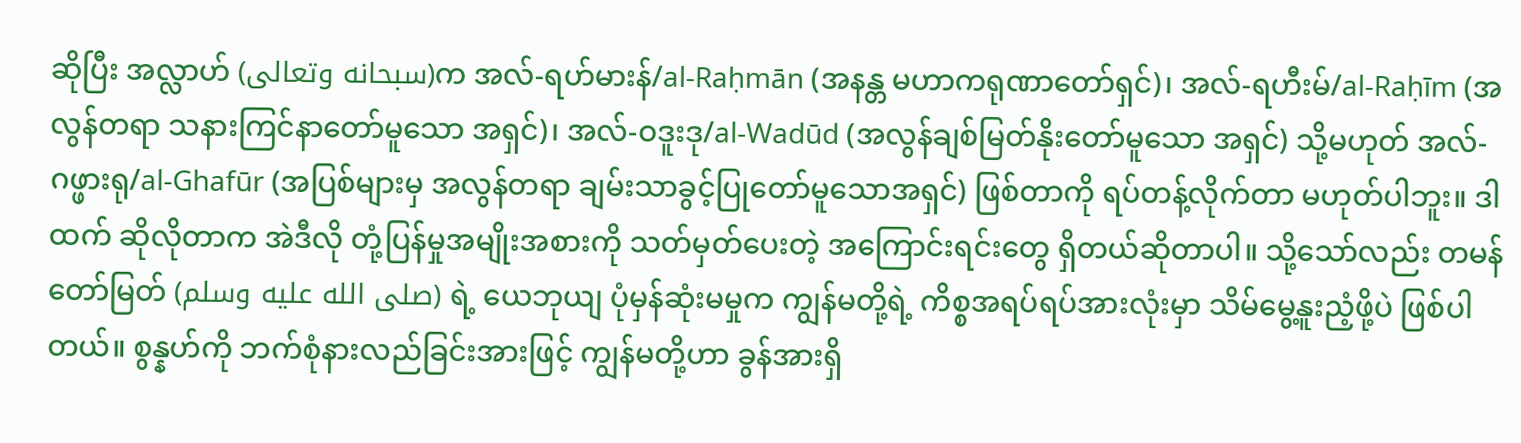ဆိုပြီး အလ္လာဟ် (سبحانه وتعالى)က အလ်-ရဟ်မားန်/al-Raḥmān (အနန္တ မဟာကရုဏာတော်ရှင်)၊ အလ်-ရဟီးမ်/al-Raḥīm (အလွန်တရာ သနားကြင်နာတော်မူသော အရှင်)၊ အလ်-ဝဒူးဒု/al-Wadūd (အလွန်ချစ်မြတ်နိုးတော်မူသော အရှင်) သို့မဟုတ် အလ်-ဂဖ္ဖားရု/al-Ghafūr (အပြစ်များမှ အလွန်တရာ ချမ်းသာခွင့်ပြုတော်မူသောအရှင်) ဖြစ်တာကို ရပ်တန့်လိုက်တာ မဟုတ်ပါဘူး။ ဒါထက် ဆိုလိုတာက အဲဒီလို တုံ့ပြန်မှုအမျိုးအစားကို သတ်မှတ်ပေးတဲ့ အကြောင်းရင်းတွေ ရှိတယ်ဆိုတာပါ။ သို့သော်လည်း တမန်တော်မြတ် (صلى الله عليه وسلم) ရဲ့ ယေဘုယျ ပုံမှန်ဆုံးမမှုက ကျွန်မတို့ရဲ့ ကိစ္စအရပ်ရပ်အားလုံးမှာ သိမ်မွေ့နူးညံ့ဖို့ပဲ ဖြစ်ပါတယ်။ စွန္နဟ်ကို ဘက်စုံနားလည်ခြင်းအားဖြင့် ကျွန်မတို့ဟာ ခွန်အားရှိ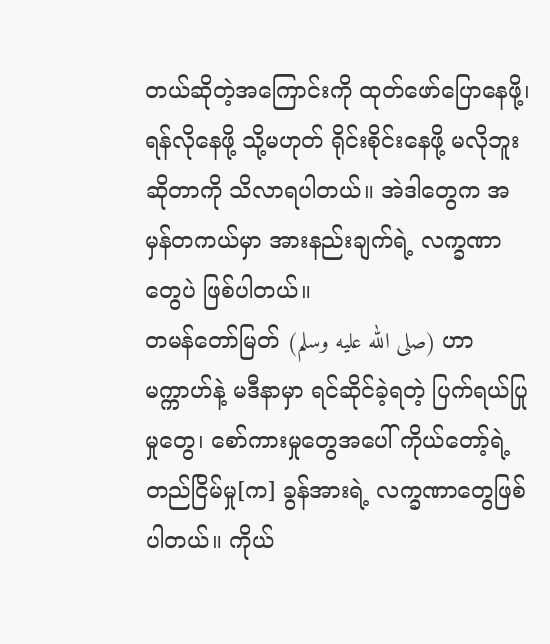တယ်ဆိုတဲ့အကြောင်းကို ထုတ်ဖော်ပြောနေဖို့၊ ရန်လိုနေဖို့ သို့မဟုတ် ရိုင်းစိုင်းနေဖို့ မလိုဘူးဆိုတာကို သိလာရပါတယ်။ အဲဒါတွေက အမှန်တကယ်မှာ အားနည်းချက်ရဲ့ လက္ခဏာတွေပဲ ဖြစ်ပါတယ်။
တမန်တော်မြတ် (صلى الله عليه وسلم) ဟာ မက္ကာဟ်နဲ့ မဒီနာမှာ ရင်ဆိုင်ခဲ့ရတဲ့ ပြက်ရယ်ပြုမှုတွေ၊ စော်ကားမှုတွေအပေါ် ကိုယ်တော့်ရဲ့ တည်ငြိမ်မှု[က] ခွန်အားရဲ့ လက္ခဏာတွေဖြစ်ပါတယ်။ ကိုယ်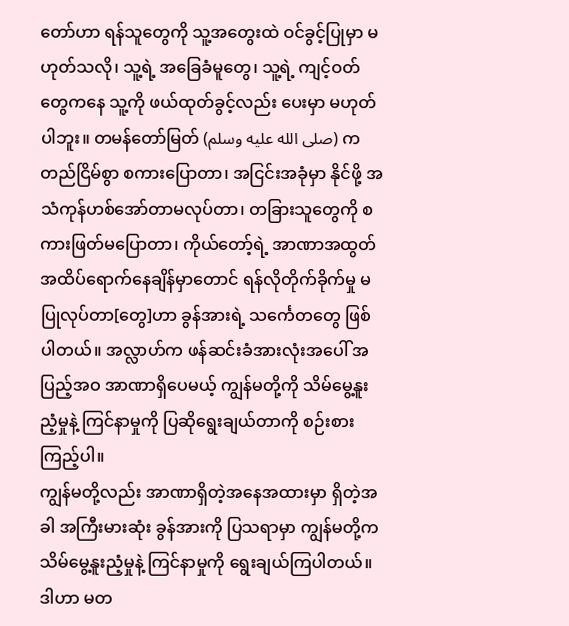တော်ဟာ ရန်သူတွေကို သူ့အတွေးထဲ ဝင်ခွင့်ပြုမှာ မဟုတ်သလို၊ သူ့ရဲ့ အခြေခံမူတွေ၊ သူ့ရဲ့ ကျင့်ဝတ်တွေကနေ သူ့ကို ဖယ်ထုတ်ခွင့်လည်း ပေးမှာ မဟုတ်ပါဘူး။ တမန်တော်မြတ် (صلى الله عليه وسلم) က တည်ငြိမ်စွာ စကားပြောတာ၊ အငြင်းအခုံမှာ နိုင်ဖို့ အသံကုန်ဟစ်အော်တာမလုပ်တာ၊ တခြားသူတွေကို စကားဖြတ်မပြောတာ၊ ကိုယ်တော့်ရဲ့ အာဏာအထွတ်အထိပ်ရောက်နေချိန်မှာတောင် ရန်လိုတိုက်ခိုက်မှု မပြုလုပ်တာ[တွေ]ဟာ ခွန်အားရဲ့ သင်္ကေတတွေ ဖြစ်ပါတယ်။ အလ္လာဟ်က ဖန်ဆင်းခံအားလုံးအပေါ် အပြည့်အဝ အာဏာရှိပေမယ့် ကျွန်မတို့ကို သိမ်မွေ့နူးညံ့မှုနဲ့ ကြင်နာမှုကို ပြဆိုရွေးချယ်တာကို စဉ်းစားကြည့်ပါ။
ကျွန်မတို့လည်း အာဏာရှိတဲ့အနေအထားမှာ ရှိတဲ့အခါ အကြီးမားဆုံး ခွန်အားကို ပြသရာမှာ ကျွန်မတို့က သိမ်မွေ့နူးညံ့မှုနဲ့ ကြင်နာမှုကို ရွေးချယ်ကြပါတယ်။ ဒါဟာ မတ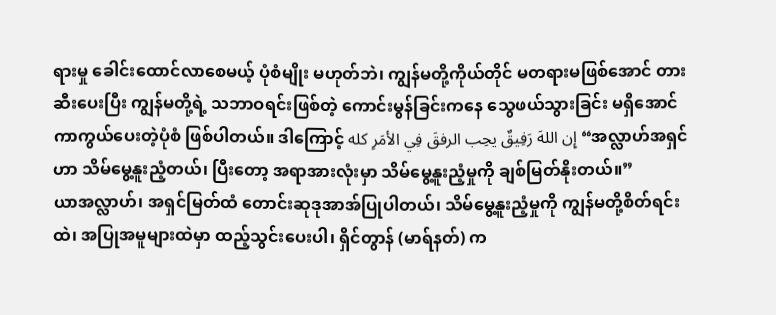ရားမှု ခေါင်းထောင်လာစေမယ့် ပုံစံမျိုး မဟုတ်ဘဲ၊ ကျွန်မတို့ကိုယ်တိုင် မတရားမဖြစ်အောင် တားဆီးပေးပြီး ကျွန်မတို့ရဲ့ သဘာဝရင်းဖြစ်တဲ့ ကောင်းမွန်ခြင်းကနေ သွေဖယ်သွားခြင်း မရှိအောင် ကာကွယ်ပေးတဲ့ပုံစံ ဖြစ်ပါတယ်။ ဒါကြောင့် إِن اللهَ رَفِيقٌ يحِب الرفقَ فِي الأمَرِ كله “အလ္လာဟ်အရှင်ဟာ သိမ်မွေ့နူးညံ့တယ်၊ ပြီးတော့ အရာအားလုံးမှာ သိမ်မွေ့နူးညံ့မှုကို ချစ်မြတ်နိုးတယ်။”
ယာအလ္လာဟ်၊ အရှင်မြတ်ထံ တောင်းဆုဒုအာအ်ပြုပါတယ်၊ သိမ်မွေ့နူးညံ့မှုကို ကျွန်မတို့စိတ်ရင်းထဲ၊ အပြုအမူများထဲမှာ ထည့်သွင်းပေးပါ၊ ရှိင်တွာန် (မာရ်နတ်) က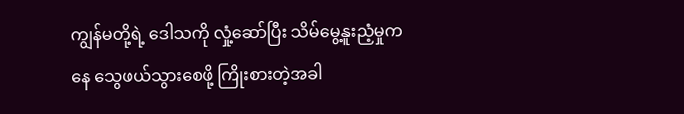ကျွန်မတို့ရဲ့ ဒေါသကို လှုံ့ဆော်ပြီး သိမ်မွေ့နူးညံ့မှုကနေ သွေဖယ်သွားစေဖို့ ကြိုးစားတဲ့အခါ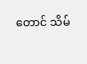တောင် သိမ်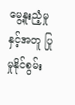မွေ့နူးညံ့မှုနှင့်အတူ ပြုမှုနိုင်စွမ်း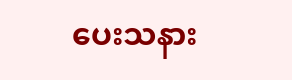ပေးသနား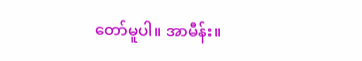တော်မူပါ။ အာမီန်း။